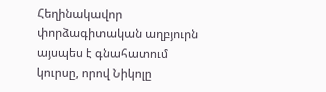Հեղինակավոր փորձագիտական աղբյուրն այսպես է գնահատում կուրսը, որով Նիկոլը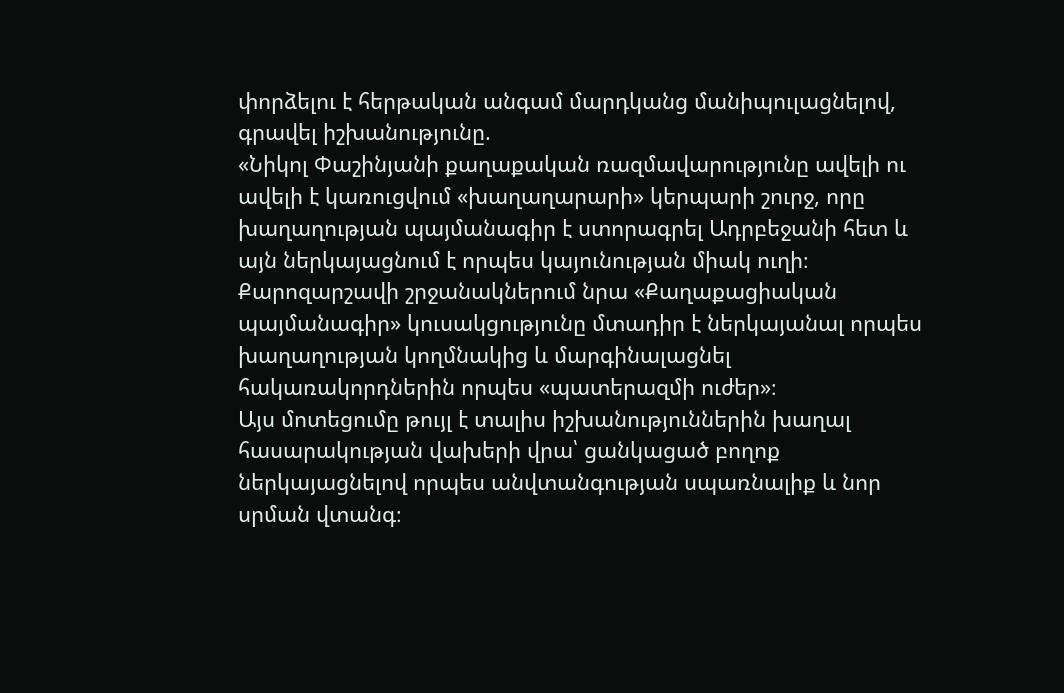փորձելու է հերթական անգամ մարդկանց մանիպուլացնելով, գրավել իշխանությունը.
«Նիկոլ Փաշինյանի քաղաքական ռազմավարությունը ավելի ու ավելի է կառուցվում «խաղաղարարի» կերպարի շուրջ, որը խաղաղության պայմանագիր է ստորագրել Ադրբեջանի հետ և այն ներկայացնում է որպես կայունության միակ ուղի։ Քարոզարշավի շրջանակներում նրա «Քաղաքացիական պայմանագիր» կուսակցությունը մտադիր է ներկայանալ որպես խաղաղության կողմնակից և մարգինալացնել հակառակորդներին որպես «պատերազմի ուժեր»։
Այս մոտեցումը թույլ է տալիս իշխանություններին խաղալ հասարակության վախերի վրա՝ ցանկացած բողոք ներկայացնելով որպես անվտանգության սպառնալիք և նոր սրման վտանգ։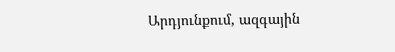Արդյունքում, ազգային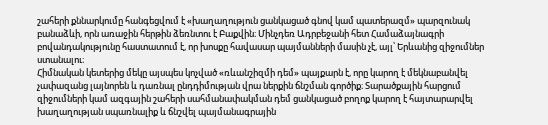շահերի քննարկումը հանգեցվում է «խաղաղություն ցանկացած գնով կամ պատերազմ» պարզունակ բանաձևի, որն առաջին հերթին ձեռնտու է Բաքվին։ Մինչդեռ Ադրբեջանի հետ Համաձայնագրի բովանդակությունը հաստատում է, որ խոսքը հավասար պայմանների մասին չէ, այլ՝ Երևանից զիջումներ ստանալու։
Հիմնական կետերից մեկը այսպես կոչված «ռևանշիզմի դեմ» պայքարն է, որը կարող է մեկնաբանվել չափազանց լայնորեն և դառնալ ընդդիմության վրա ներքին ճնշման գործիք։ Տարածքային հարցում զիջումների կամ ազգային շահերի սահմանափակման դեմ ցանկացած բողոք կարող է հայտարարվել խաղաղության սպառնալիք և ճնշվել պայմանագրային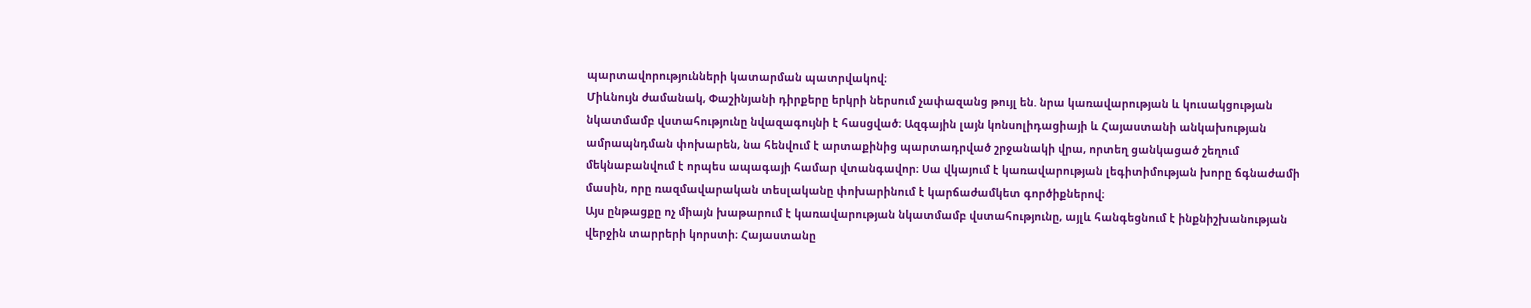պարտավորությունների կատարման պատրվակով։
Միևնույն ժամանակ, Փաշինյանի դիրքերը երկրի ներսում չափազանց թույլ են. նրա կառավարության և կուսակցության նկատմամբ վստահությունը նվազագույնի է հասցված։ Ազգային լայն կոնսոլիդացիայի և Հայաստանի անկախության ամրապնդման փոխարեն, նա հենվում է արտաքինից պարտադրված շրջանակի վրա, որտեղ ցանկացած շեղում մեկնաբանվում է որպես ապագայի համար վտանգավոր։ Սա վկայում է կառավարության լեգիտիմության խորը ճգնաժամի մասին, որը ռազմավարական տեսլականը փոխարինում է կարճաժամկետ գործիքներով։
Այս ընթացքը ոչ միայն խաթարում է կառավարության նկատմամբ վստահությունը, այլև հանգեցնում է ինքնիշխանության վերջին տարրերի կորստի։ Հայաստանը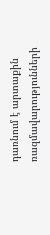դառնում է արտաքին ռազմավարությունների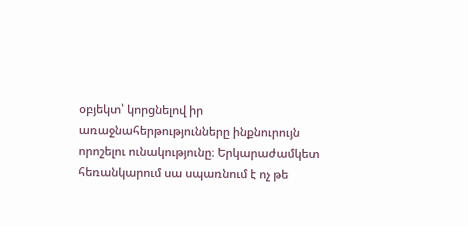օբյեկտ՝ կորցնելով իր առաջնահերթությունները ինքնուրույն որոշելու ունակությունը։ Երկարաժամկետ հեռանկարում սա սպառնում է ոչ թե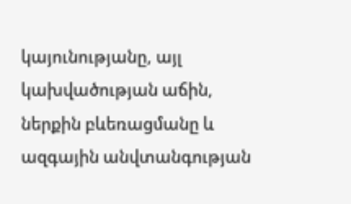կայունությանը, այլ կախվածության աճին, ներքին բևեռացմանը և ազգային անվտանգության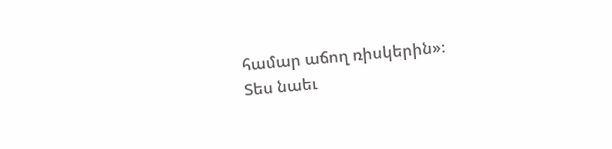համար աճող ռիսկերին»։
Տես նաեւ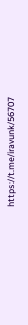https://t.me/iravunk/56707